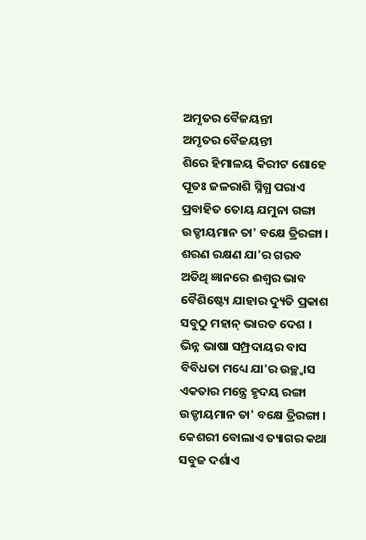ଅମୃତର ବୈଜୟନ୍ତୀ
ଅମୃତର ବୈଜୟନ୍ତୀ
ଶିରେ ହିମାଳୟ କିରୀଟ ଶୋହେ
ପୂତଃ ଜଳରାଶି ସ୍ନିଗ୍ଧ ପରାଏ
ପ୍ରବାହିତ ତୋୟ ଯମୁନା ଗଙ୍ଗା
ଉଡ୍ଡୀୟମାନ ତା' ବକ୍ଷେ ତ୍ରିରଙ୍ଗା ।
ଶରଣ ରକ୍ଷଣ ଯା'ର ଗରବ
ଅତିଥି ଜ୍ଞାନରେ ଈଶ୍ୱର ଭାବ
ବୈଶିଷ୍ଟ୍ୟେ ଯାହାର ଦ୍ୟୁତି ପ୍ରକାଶ
ସବୁଠୁ ମହାନ୍ ଭାରତ ଦେଶ ।
ଭିନ୍ନ ଭାଷା ସମ୍ପ୍ରଦାୟର ବାସ
ବିବିଧତା ମଧ୍ୟେ ଯା'ର ଉଚ୍ଛ୍ୱାସ
ଏକତାର ମନ୍ତ୍ରେ ହୃଦୟ ରଙ୍ଗା
ଉଡ୍ଡୀୟମାନ ତା' ବକ୍ଷେ ତ୍ରିରଙ୍ଗା ।
କେଶରୀ ବୋଲାଏ ତ୍ୟାଗର କଥା
ସବୁଜ ଦର୍ଶାଏ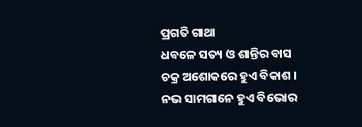ପ୍ରଗତି ଗାଥା
ଧବଳେ ସତ୍ୟ ଓ ଶାନ୍ତିର ବାସ
ଚକ୍ର ଅଶୋକରେ ହୁଏ ବିକାଶ ।
ନଭ ସାମଗାନେ ହୁଏ ବିଭୋର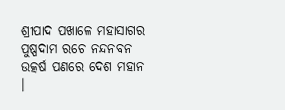ଶ୍ରୀପାଦ ପଖାଳେ ମହାସାଗର
ପୁଷ୍ପଦାମ ରଚେ ନନ୍ଦନବନ
ଉତ୍କର୍ଷ ପଣରେ ଦେଶ ମହାନ ।